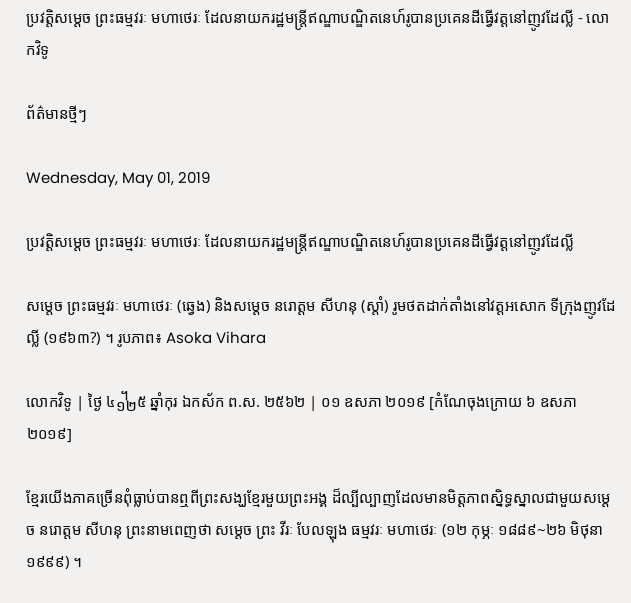ប្រវត្តិសម្ដេច ព្រះធម្មវរៈ មហាថេរៈ ដែលនាយករដ្ឋមន្ត្រីឥណ្ឌាបណ្ឌិតនេហ៍រូបានប្រគេនដីធ្វើវត្តនៅញូវដែល្លី - លោកវិទូ

ព័ត៌មានថ្មីៗ

Wednesday, May 01, 2019

ប្រវត្តិសម្ដេច ព្រះធម្មវរៈ មហាថេរៈ ដែលនាយករដ្ឋមន្ត្រីឥណ្ឌាបណ្ឌិតនេហ៍រូបានប្រគេនដីធ្វើវត្តនៅញូវដែល្លី

សម្តេច ព្រះធម្មវរៈ មហាថេរៈ (ឆ្វេង) និងសម្តេច នរោត្តម សីហនុ (ស្តាំ) រូមថតដាក់តាំងនៅវត្តអសោក ទីក្រុងញូវដែល្លី (១៩៦៣?) ។ រូបភាព៖ Asoka Vihara

លោកវិទូ | ថ្ងៃ ៤᧼៥ ឆ្នាំកុរ ឯកស័ក ព.ស. ២៥៦២ | ០១ ឧសភា ២០១៩ [កំណែចុងក្រោយ ៦ ឧសភា ២០១៩]

ខ្មែរយើងភាគច្រើនពុំធ្លាប់បានឮពីព្រះសង្ឃខ្មែរមួយព្រះអង្គ ដ៏ល្បីល្បាញដែលមានមិត្តភាពស្និទ្ធស្នាលជាមួយសម្ដេច នរោត្តម សីហនុ ព្រះនាមពេញថា សម្តេច ព្រះ វីរៈ បែលឡុង ធម្មវរៈ មហាថេរៈ (១២ កុម្ភៈ ១៨៨៩~២៦ មិថុនា ១៩៩៩) ។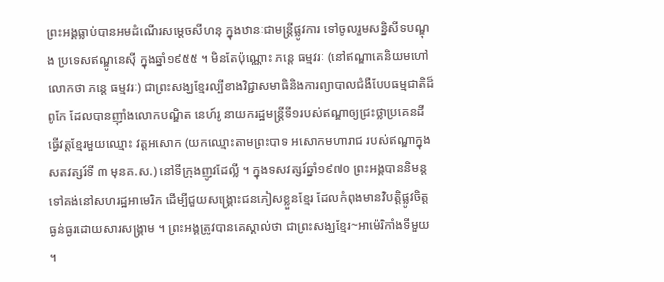ព្រះអង្គធ្លាប់បានអមដំណើរសម្ដេចសីហនុ ក្នុងឋានៈជាមន្ត្រីផ្លូវការ ទៅចូលរួមសន្និសីទបណ្ឌុង ប្រទេសឥណ្ឌូនេស៊ី ក្នុងឆ្នាំ១៩៥៥ ។ មិនតែប៉ុណ្ណោះ ភន្តេ ធម្មវរៈ (នៅឥណ្ឌាគេនិយមហៅលោកថា ភន្តេ ធម្មវរៈ) ជាព្រះសង្ឃខ្មែរល្បីខាងវិជ្ជាសមាធិនិងការព្យាបាលជំងឺបែបធម្មជាតិដ៏ពូកែ ដែលបានញ៉ាំងលោកបណ្ឌិត នេហ៍រូ នាយករដ្ឋមន្ត្រីទី១របស់ឥណ្ឌាឲ្យជ្រះថ្លាប្រគេនដីធ្វើវត្តខ្មែរមួយឈ្មោះ វត្តអសោក (យកឈ្មោះតាមព្រះបាទ អសោកមហារាជ របស់ឥណ្ឌាក្នុងសតវត្សរ៍ទី ៣ មុនគ.ស.) នៅទីក្រុងញូវដែល្លី ។ ក្នុងទសវត្សរ៍ឆ្នាំ១៩៧០ ព្រះអង្គបាននិមន្តទៅគង់នៅសហរដ្ឋអាមេរិក ដើម្បីជួយសង្គ្រោះជនភៀសខ្លួនខ្មែរ ដែលកំពុងមានវិបត្តិផ្លូវចិត្តធ្ងន់ធ្ងរដោយសារសង្គ្រាម ។ ព្រះអង្គត្រូវបានគេស្គាល់ថា ជាព្រះសង្ឃខ្មែរ~អាម៉េរិកាំងទីមួយ ។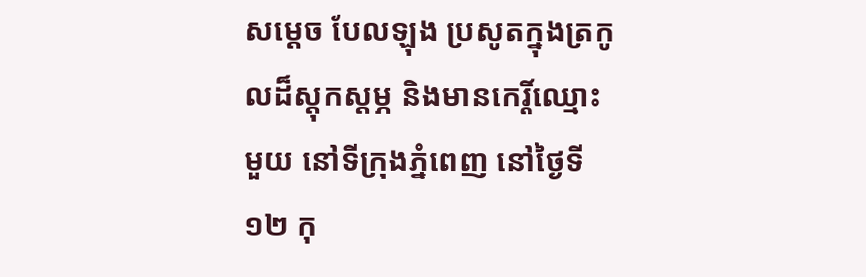សម្តេច បែលឡុង ប្រសូតក្នុងត្រកូលដ៏ស្តុកស្តម្ភ និងមានកេរ្តិ៍ឈ្មោះមួយ នៅទីក្រុងភ្នំពេញ នៅថ្ងៃទី ១២ កុ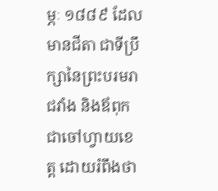ម្ភៈ ១៨៨៩ ដែលមានជីតា ជាទីប្រឹក្សានៃព្រះបរមរាជវាំង និងឪពុកជាចៅហ្វាយខេត្ត ដោយរំពឹងថា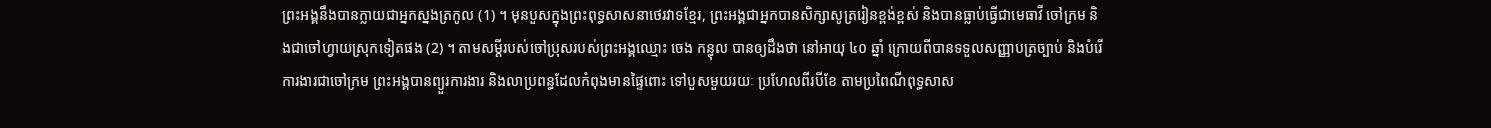ព្រះអង្គនឹងបានក្លាយជាអ្នកស្នងត្រកូល (1) ។ មុនបួសក្នុងព្រះពុទ្ធសាសនាថេរវាទខ្មែរ, ព្រះអង្គជាអ្នកបានសិក្សាសូត្ររៀនខ្ពង់ខ្ពស់ និងបានធ្លាប់ធ្វើជាមេធាវី ចៅក្រម និងជាចៅហ្វាយស្រុកទៀតផង (2) ។ តាមសម្តីរបស់ចៅប្រុសរបស់ព្រះអង្គឈ្មោះ ចេង កន្ធុល បានឲ្យដឹងថា នៅអាយុ ៤០ ឆ្នាំ ក្រោយពីបានទទួលសញ្ញាបត្រច្បាប់ និងបំរើការងារជាចៅក្រម ព្រះអង្គបានព្យួរការងារ និងលាប្រពន្ធដែលកំពុងមានផ្ទៃពោះ ទៅបួសមួយរយៈ ប្រហែលពីរបីខែ តាមប្រពៃណីពុទ្ធសាស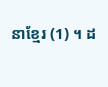នាខ្មែរ (1) ។ ដ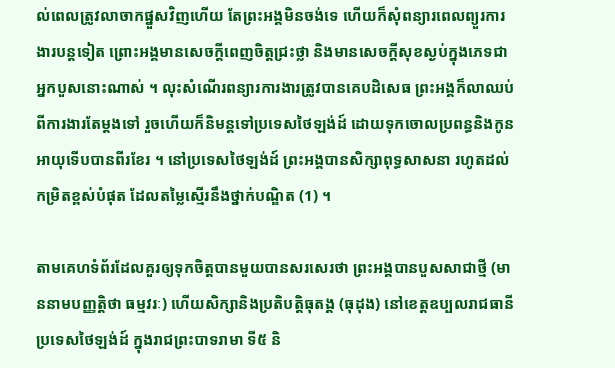ល់ពេលត្រូវលាចាកផ្នួសវិញហើយ តែព្រះអង្គមិនចង់ទេ ហើយក៏សុំពន្យារពេលព្យួរការងារបន្តទៀត ព្រោះអង្គមានសេចក្តីពេញចិត្តជ្រះថ្លា និងមានសេចក្តីសុខស្ងប់ក្នុងភេទជាអ្នកបួសនោះណាស់ ។ លុះសំណើរពន្យារការងារត្រូវបានគេបដិសេធ ព្រះអង្គក៏លាឈប់ពីការងារតែម្តងទៅ រួចហើយក៏និមន្តទៅប្រទេសថៃឡង់ដ៍ ដោយទុកចោលប្រពន្ធនិងកូនអាយុទើបបានពីរខែរ ។ នៅប្រទេសថៃឡង់ដ៍ ព្រះអង្គបានសិក្សាពុទ្ធសាសនា រហូតដល់កម្រិតខ្ពស់បំផុត ដែលតម្លៃស្មើរនឹងថ្នាក់បណ្ឌិត (1) ។

តាមគេហទំព័រដែលគួរឲ្យទុកចិត្តបានមួយបានសរសេរថា ព្រះអង្គបានបួសសាជាថ្មី (មាននាមបញ្ញត្តិថា ធម្មវរៈ) ហើយសិក្សានិងប្រតិបត្តិធុតង្គ (ធុដុង) នៅខេត្តឧប្បលរាជធានី ប្រទេសថៃឡង់ដ៍ ក្នុងរាជព្រះបាទរាមា ទី៥ និ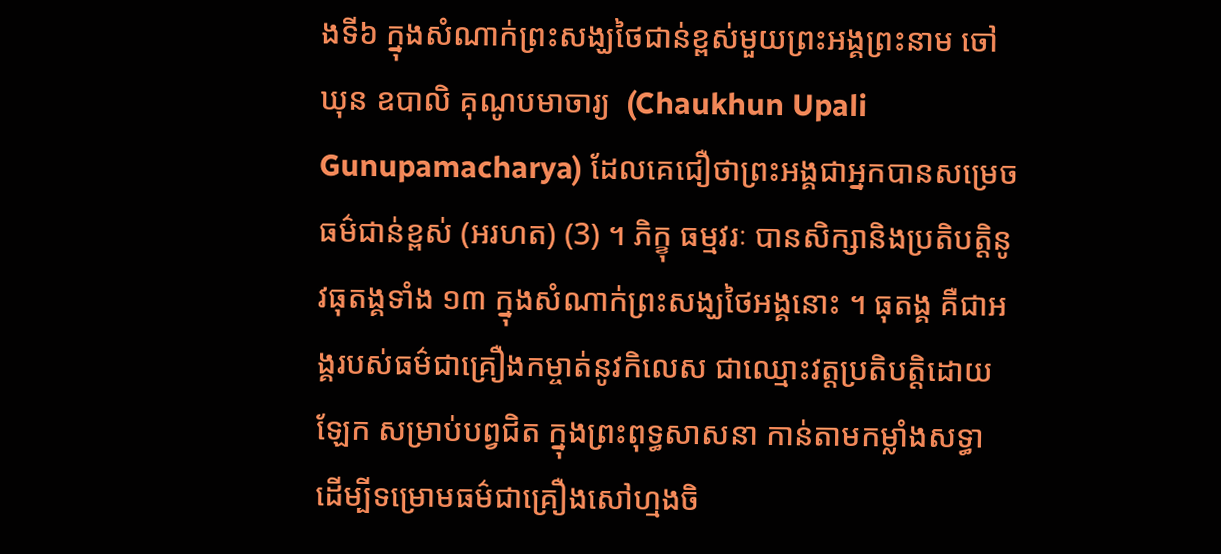ងទី៦ ក្នុងសំណាក់ព្រះសង្ឃថៃជាន់ខ្ពស់មួយព្រះអង្គព្រះនាម ចៅឃុន ឧបាលិ គុណូបមាចារ្យ  (Chaukhun Upali Gunupamacharya) ដែលគេជឿថាព្រះអង្គជាអ្នកបានសម្រេចធម៌ជាន់ខ្ពស់ (អរហត) (3) ។ ភិក្ខុ ធម្មវរៈ បានសិក្សានិងប្រតិបត្តិនូវធុតង្គទាំង ១៣ ក្នុងសំណាក់ព្រះសង្ឃថៃអង្គនោះ ។ ធុតង្គ គឺជាអង្គរបស់ធម៌ជាគ្រឿងកម្ចាត់នូវកិលេស ជាឈ្មោះវត្តប្រតិបត្តិដោយឡែក សម្រាប់បព្វជិត ក្នុងព្រះពុទ្ធសាសនា កាន់តាមកម្លាំងសទ្ធា ដើម្បីទម្រោមធម៌ជាគ្រឿងសៅហ្មងចិ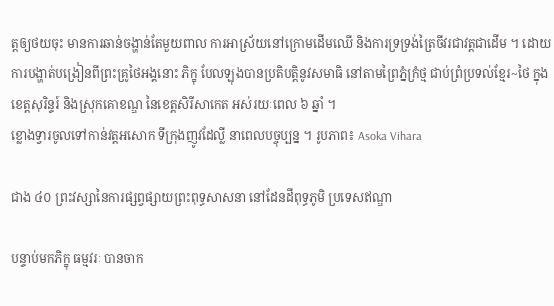ត្តឲ្យថយចុះ មានការឆាន់ចង្ហាន់តែមួយពាល ការអាស្រ័យនៅក្រោមដើមឈើ និងការទ្រទ្រង់ត្រៃចីវរជាវត្តជាដើម ។ ដោយការបង្ហាត់បង្រៀនពីព្រះគ្រូថៃអង្គនោះ ភិក្ខុ បែលឡុងបានប្រតិបត្តិនូវសមាធិ នៅតាមព្រៃភ្នំក្រំថ្ម ជាប់ព្រំប្រទល់ខ្មែរ~ថៃ ក្នុងខេត្តសុរិន្ទរ៍ និងស្រុកគោខណ្ឌ នៃខេត្តសិរីសាកេត អស់រយៈពេល ៦ ឆ្នាំ ។
ខ្លោងទ្វារចូលទៅកាន់វត្តអសោក ទីក្រុងញូវដែល្លី នាពេលបច្ចុប្បន្ន ។ រូបភាព៖ Asoka Vihara

ជាង ៤០ ព្រះវស្សានៃការផ្សព្វផ្សាយព្រះពុទ្ធសាសនា នៅដែនដីពុទ្ធភូមិ ប្រទេសឥណ្ឌា

បន្ទាប់មកភិក្ខុ ធម្មវរៈ បានចាក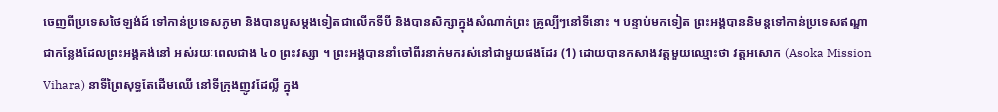ចេញពីប្រទេសថៃឡង់ដ៍ ទៅកាន់ប្រទេសភូមា និងបានបួសម្តងទៀតជាលើកទីបី និងបានសិក្សាក្នុងសំណាក់ព្រះ គ្រូល្បីៗនៅទីនោះ ។ បន្ទាប់មកទៀត ព្រះអង្គបាននិមន្តទៅកាន់ប្រទេសឥណ្ឌា ជាកន្លែងដែលព្រះអង្គគង់នៅ អស់រយៈពេលជាង ៤០ ព្រះវស្សា ។ ព្រះអង្គបាននាំចៅពីរនាក់មករស់នៅជាមួយផងដែរ (1) ដោយបានកសាងវត្តមួយឈ្មោះថា វត្តអសោក (Asoka Mission Vihara) នាទីព្រៃសុទ្ធតែដើមឈើ នៅទីក្រុងញូវដែល្លី ក្នុង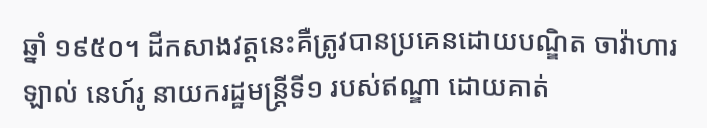ឆ្នាំ ១៩៥០។ ដីកសាងវត្តនេះគឺត្រូវបានប្រគេនដោយបណ្ឌិត ចាវ៉ាហារឡាល់ នេហ៍រូ នាយករដ្ឋមន្ត្រីទី១ របស់ឥណ្ឌា ដោយគាត់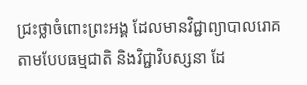ជ្រះថ្លាចំពោះព្រះអង្គ ដែលមានវិជ្ជាព្យាបាលរោគតាមបែបធម្មជាតិ និងវិជ្ជាវិបស្សនា ដែ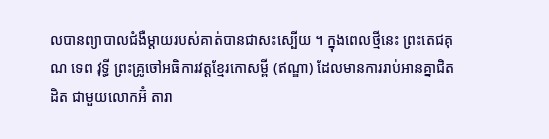លបានព្យាបាលជំងឺម្តាយរបស់គាត់បានជាសះស្បើយ ។ ក្នុងពេលថ្មីនេះ ព្រះតេជគុណ ទេព វុទ្ធី ព្រះគ្រូចៅអធិការវត្តខ្មែរកោសម្ពី (ឥណ្ឌា) ដែលមានការរាប់អានគ្នាជិតដិត ជាមួយលោកអ៊ំ តារា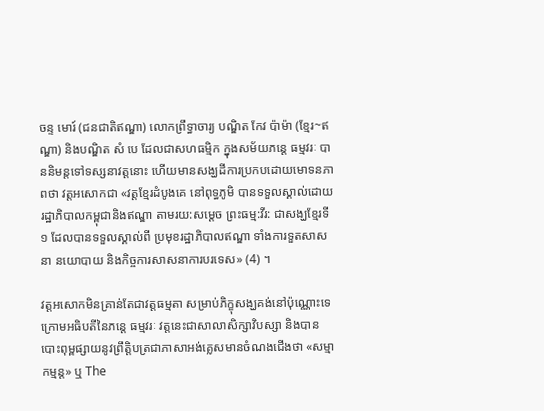ចន្ទ មោរ៍ (ជនជាតិឥណ្ឌា) លោកព្រឹទ្ធាចារ្យ បណ្ឌិត កែវ ប៉ាម៉ា (ខ្មែរ~ឥណ្ឌា) និងបណ្ឌិត សំ បេ ដែលជាសហធម្មិក ក្នុងសម័យភន្តេ ធម្មវរៈ បាននិមន្តទៅទស្សនាវត្តនោះ ហើយមានសង្ឃដីការប្រកបដោយមោទនភាពថា វត្តអសោកជា «វត្តខ្មែរដំបូងគេ នៅពុទ្ធភូមិ បានទទួលស្គាល់ដោយរដ្ឋាភិបាលកម្ពុជានិងឥណ្ឌា តាមរយ:សម្តេច ព្រះធម្ម:វីរ: ជាសង្ឃខ្មែរទី១ ដែលបានទទួលស្គាល់ពី ប្រមុខរដ្ឋាភិបាលឥណ្ឌា ទាំងការទួតសាសនា នយោបាយ និងកិច្ចការសាសនាការបរទេស» (4) ។

វត្តអសោកមិនគ្រាន់តែជាវត្តធម្មតា សម្រាប់ភិក្ខុសង្ឃគង់នៅប៉ុណ្ណោះទេ ក្រោមអធិបតីនៃភន្តេ ធម្មវរៈ វត្តនេះជាសាលាសិក្សាវិបស្សា និងបានបោះពុម្ពផ្សាយនូវព្រឹត្តិបត្រជាភាសាអង់គ្លេសមានចំណងជើងថា «សម្មាកម្មន្ត» ឬ The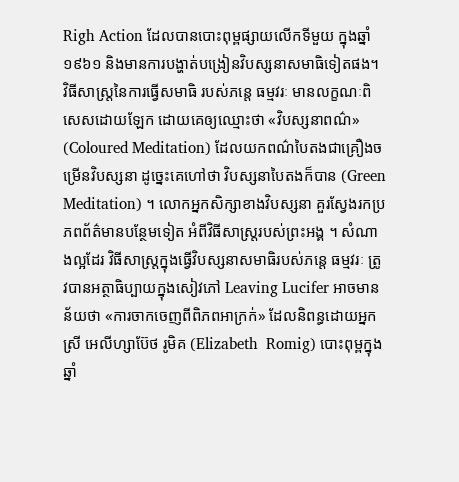Righ Action ដែលបានបោះពុម្ពផ្សាយលើកទីមួយ ក្នុងឆ្នាំ១៩៦១ និងមានការបង្ហាត់បង្រៀនវិបស្សនាសមាធិទៀតផង។ វិធីសាស្ត្រនៃការធ្វើសមាធិ របស់ភន្តេ ធម្មវរៈ មានលក្ខណៈពិសេសដោយឡែក ដោយគេឲ្យឈ្មោះថា «វិបស្សនាពណ៌» (Coloured Meditation) ដែលយកពណ៌បៃតងជាគ្រឿងចម្រើនវិបស្សនា ដូច្នេះគេហៅថា វិបស្សនាបៃតងក៏បាន (Green Meditation) ។ លោកអ្នកសិក្សាខាងវិបស្សនា គួរស្វែងរកប្រភពព័ត៌មានបន្ថែមទៀត អំពីវិធីសាស្ត្ររបស់ព្រះអង្គ ។ សំណាងល្អដែរ វិធីសាស្ត្រក្នុងធ្វើវិបស្សនាសមាធិរបស់ភន្តេ ធម្មវរៈ ត្រូវបានអត្ថាធិប្បាយក្នុងសៀវភៅ Leaving Lucifer អាចមានន័យថា «ការចាកចេញពីពិភពអាក្រក់» ដែលនិពន្ធដោយអ្នកស្រី អេលីហ្សាប៊ែថ រូមិគ (Elizabeth  Romig) បោះពុម្ពក្នុងឆ្នាំ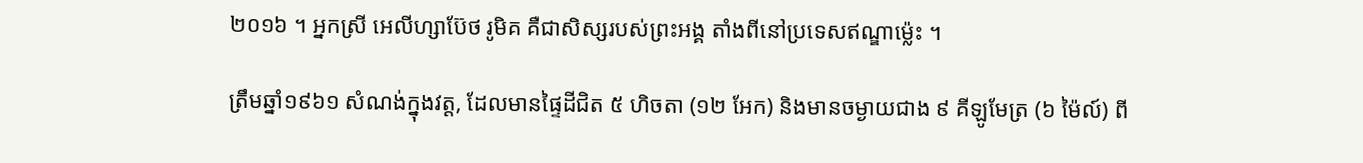២០១៦ ។ អ្នកស្រី អេលីហ្សាប៊ែថ រូមិគ គឺជាសិស្សរបស់ព្រះអង្គ តាំងពីនៅប្រទេសឥណ្ឌាម៉្លេះ ។

ត្រឹមឆ្នាំ១៩៦១ សំណង់ក្នុងវត្ត, ដែលមានផ្ទៃដីជិត ៥ ហិចតា (១២ អែក) និងមានចម្ងាយជាង ៩ គីឡូមែត្រ (៦ ម៉ៃល៍) ពី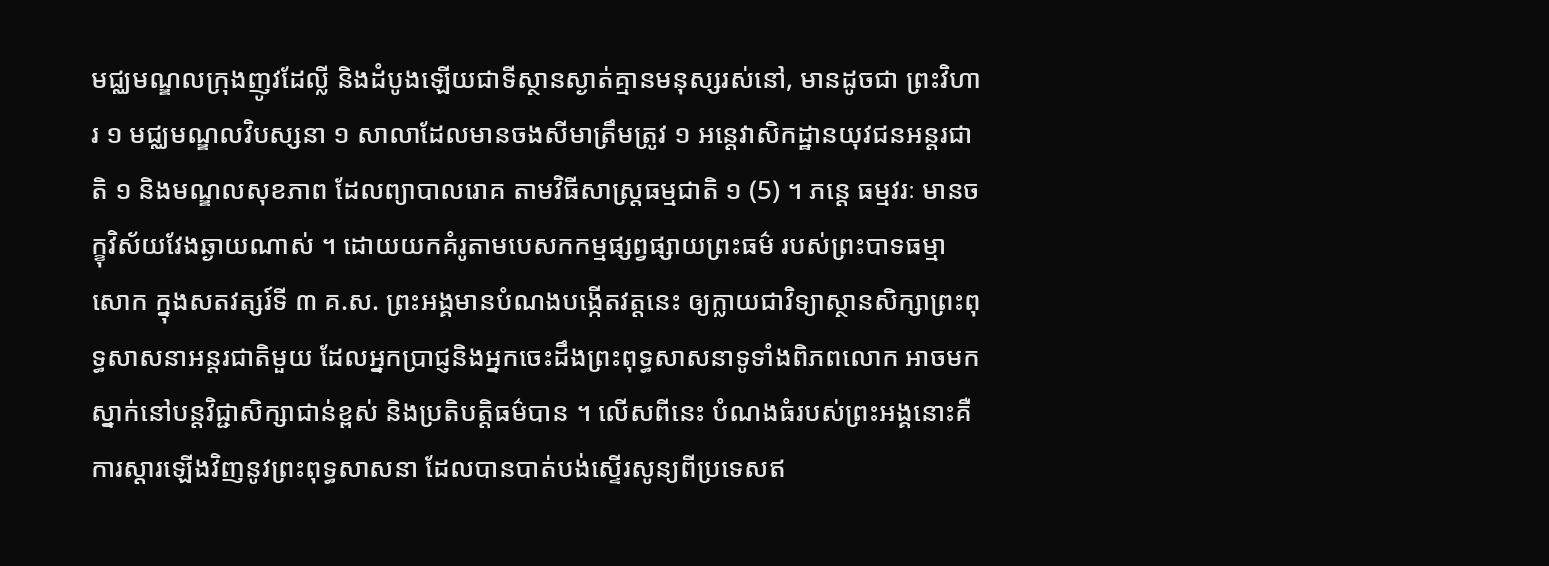មជ្ឈមណ្ឌលក្រុងញូវដែល្លី និងដំបូងឡើយជាទីស្ថានស្ងាត់គ្មានមនុស្សរស់នៅ, មានដូចជា ព្រះវិហារ ១ មជ្ឈមណ្ឌលវិបស្សនា ១ សាលាដែលមានចងសីមាត្រឹមត្រូវ ១ អន្តេវាសិកដ្ឋានយុវជនអន្តរជាតិ ១ និងមណ្ឌលសុខភាព ដែលព្យាបាលរោគ តាមវិធីសាស្ត្រធម្មជាតិ ១ (5) ។ ភន្តេ ធម្មវរៈ មានចក្ខុវិស័យវែងឆ្ងាយណាស់ ។ ដោយយកគំរូតាមបេសកកម្មផ្សព្វផ្សាយព្រះធម៌ របស់ព្រះបាទធម្មាសោក ក្នុងសតវត្សរ៍ទី ៣ គ.ស. ព្រះអង្គមានបំណងបង្កើតវត្តនេះ ឲ្យក្លាយជាវិទ្យាស្ថានសិក្សាព្រះពុទ្ធសាសនាអន្តរជាតិមួយ ដែលអ្នកប្រាជ្ញនិងអ្នកចេះដឹងព្រះពុទ្ធសាសនាទូទាំងពិភពលោក អាចមកស្នាក់នៅបន្តវិជ្ជាសិក្សាជាន់ខ្ពស់ និងប្រតិបត្តិធម៌បាន ។ លើសពីនេះ បំណងធំរបស់ព្រះអង្គនោះគឺ ការស្ដារឡើងវិញនូវព្រះពុទ្ធសាសនា ដែលបានបាត់បង់ស្ទើរសូន្យពីប្រទេសឥ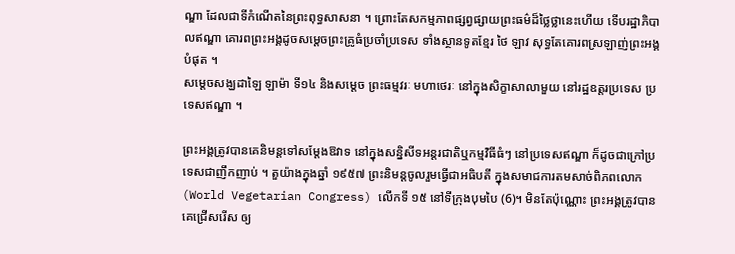ណ្ឌា ដែលជាទីកំណើតនៃព្រះពុទ្ធសាសនា ។ ព្រោះតែសកម្មភាពផ្សព្វផ្សាយព្រះធម៌ដ៏ថ្លៃថ្លានេះហើយ ទើបរដ្ឋាភិបាលឥណ្ឌា គោរពព្រះអង្គដូចសម្តេចព្រះគ្រូធំប្រចាំប្រទេស ទាំងស្ថានទូតខ្មែរ ថៃ ឡាវ សុទ្ធតែគោរពស្រឡាញ់ព្រះអង្គបំផុត ។
សម្ដេចសង្ឃដាឡៃ ឡាម៉ា ទី១៤ និងសម្ដេច ព្រះធម្មវរៈ មហាថេរៈ នៅក្នុងសិក្ខាសាលាមួយ នៅរដ្ឋឧត្តរប្រទេស ប្រទេសឥណ្ឌា ។

ព្រះអង្គត្រូវបានគេនិមន្តទៅសម្តែងឱវាទ នៅក្នុងសន្និសីទអន្តរជាតិឬកម្មវិធីធំៗ នៅប្រទេសឥណ្ឌា ក៏ដូចជាក្រៅប្រទេសជាញឹកញាប់ ។ តួយ៉ាងក្នុងឆ្នាំ ១៩៥៧ ព្រះនិមន្តចូលរួមធ្វើជាអធិបតី ក្នុងសមាជការតមសាច់ពិភពលោក (World Vegetarian Congress) លើកទី ១៥ នៅទីក្រុងបុមបៃ (6)។ មិនតែប៉ុណ្ណោះ ព្រះអង្គត្រូវបានគេជ្រើសរើស ឲ្យ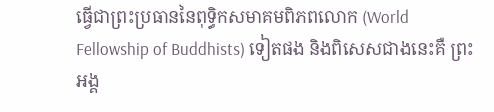ធ្វើជាព្រះប្រធាននៃពុទ្ធិកសមាគមពិភពលោក (World Fellowship of Buddhists) ទៀតផង និងពិសេសជាងនេះគឺ ព្រះអង្គ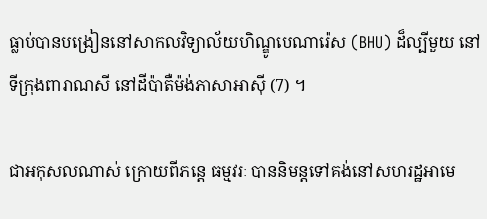ធ្លាប់បានបង្រៀននៅសាកលវិទ្យាល័យហិណ្ឌូបេណារ៉េស (BHU) ដ៏ល្បីមួយ នៅទីក្រុងពារាណសី នៅដីប៉ាតឺម៉ង់ភាសាអាស៊ី (7) ។

ជាអកុសលណាស់ ក្រោយពីភន្តេ ធម្មវរៈ បាននិមន្តទៅគង់នៅសហរដ្ឋអាមេ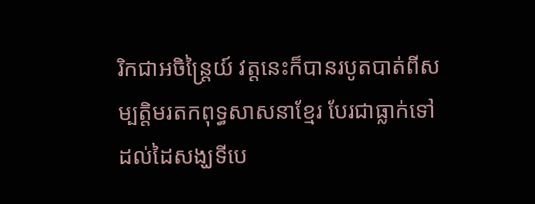រិកជាអចិន្ត្រៃយ៍ វត្តនេះក៏បានរបូតបាត់ពីសម្បត្តិមរតកពុទ្ធសាសនាខ្មែរ បែរជាធ្លាក់ទៅដល់ដៃសង្ឃទីបេ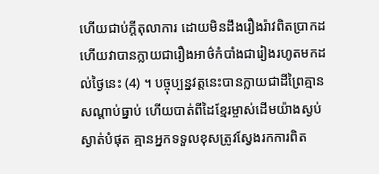ហើយជាប់ក្តីតុលាការ ដោយមិនដឹងរឿងរ៉ាវពិតប្រាកដ ហើយវាបានក្លាយជារឿងអាថ៌កំបាំងជារៀងរហូតមកដល់ថ្ងៃនេះ (4) ។ បច្ចុប្បន្នវត្តនេះបានក្លាយជាដីព្រៃគ្មានសណ្តាប់ធ្នាប់ ហើយបាត់ពីដៃខ្មែរម្ចាស់ដើមយ៉ាងស្ងប់ស្ងាត់បំផុត គ្មានអ្នកទទួលខុសត្រូវស្វែងរកការពិត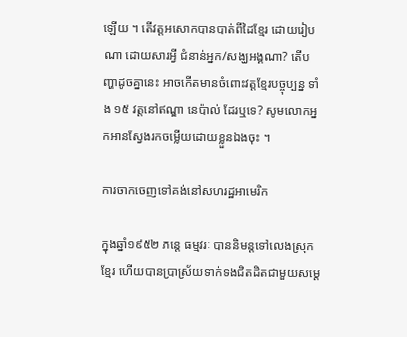ឡើយ ។ តើវត្តអសោកបានបាត់ពីដៃខ្មែរ ដោយរៀបណា ដោយសារអ្វី ជំនាន់អ្នក/សង្ឃអង្គណា? តើបញ្ហាដូចគ្នានេះ អាចកើតមានចំពោះវត្តខ្មែរបច្ចុប្បន្ន ទាំង ១៥ វត្តនៅឥណ្ឌា នេប៉ាល់ ដែរឬទេ? សូមលោកអ្នកអានស្វែងរកចម្លើយដោយខ្លួនឯងចុះ ។

ការចាកចេញទៅគង់នៅសហរដ្ឋអាមេរិក

ក្នុងឆ្នាំ១៩៥២ ភន្តេ ធម្មវរៈ បាននិមន្តទៅលេងស្រុកខ្មែរ ហើយបានប្រាស្រ័យទាក់ទងជិតដិតជាមួយសម្តេ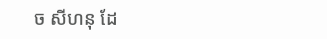ច សីហនុ ដែ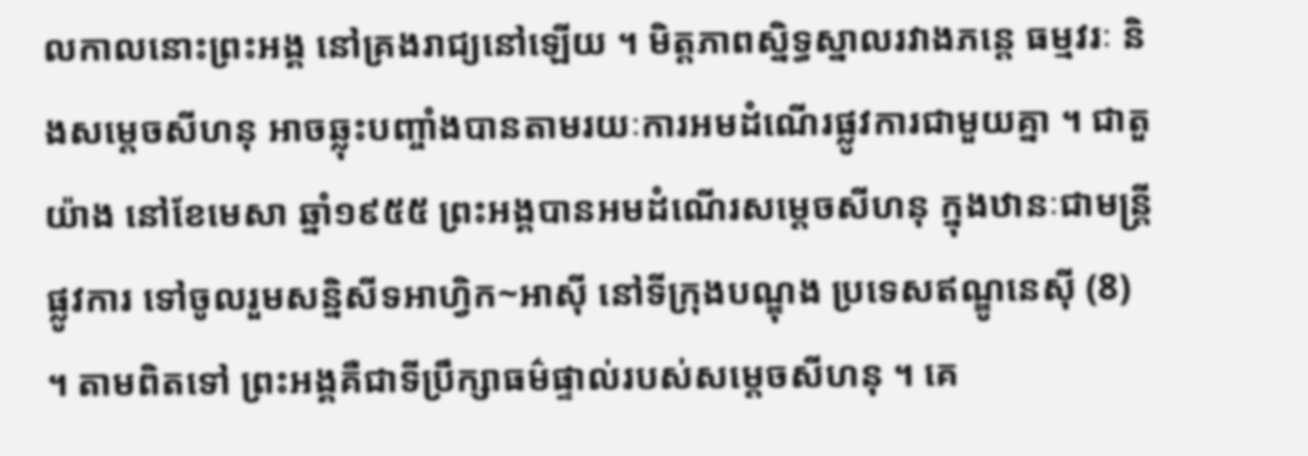លកាលនោះព្រះអង្គ នៅគ្រងរាជ្យនៅឡើយ ។ មិត្តភាពស្និទ្ធស្នាលរវាងភន្តេ ធម្មវរៈ និងសម្តេចសីហនុ អាចឆ្លុះបញ្ចាំងបានតាមរយៈការអមដំណើរផ្លូវការជាមួយគ្នា ។ ជាតួយ៉ាង នៅខែមេសា ឆ្នាំ១៩៥៥ ព្រះអង្គបានអមដំណើរសម្តេចសីហនុ ក្នុងឋានៈជាមន្ត្រីផ្លូវការ ទៅចូលរួមសន្និសីទអាហ្វិក~អាស៊ី នៅទីក្រុងបណ្ឌុង ប្រទេសឥណ្ឌូនេស៊ី (8) ។ តាមពិតទៅ ព្រះអង្គគឺជាទីប្រឹក្សាធម៌ផ្ទាល់របស់សម្តេចសីហនុ ។ គេ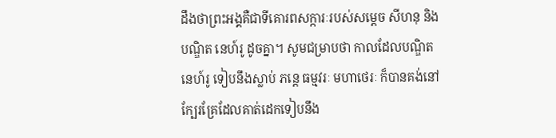ដឹងថាព្រះអង្គគឺជាទីគោរពសក្ការៈរបស់សម្តេច សីហនុ និងបណ្ឌិត នេហ៍រូ ដូចគ្នា។ សូមជម្រាបថា កាលដែលបណ្ឌិត នេហ៍រូ ទៀបនឹងស្លាប់ ភន្តេ ធម្មវរៈ មហាថេរៈ ក៏បានគង់នៅក្បែរគ្រែដែលគាត់ដេកទៀបនឹង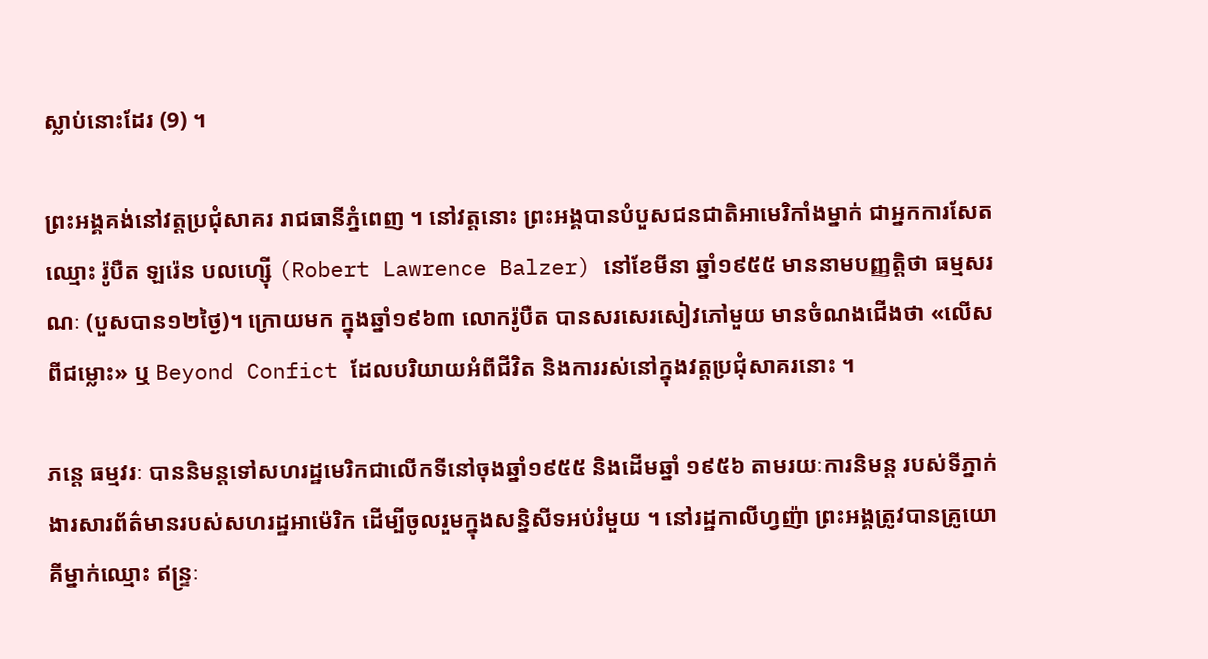ស្លាប់នោះដែរ (9) ។

ព្រះអង្គគង់នៅវត្តប្រជុំសាគរ រាជធានីភ្នំពេញ ។ នៅវត្តនោះ ព្រះអង្គបានបំបួសជនជាតិអាមេរិកាំងម្នាក់ ជាអ្នកការសែតឈ្មោះ រ៉ូបឺត ឡរ៉េន បលហ្ស៊ើ (Robert Lawrence Balzer) នៅខែមីនា ឆ្នាំ១៩៥៥ មាននាមបញ្ញត្តិថា ធម្មសរណៈ (បួសបាន១២ថ្ងៃ)។ ក្រោយមក ក្នុងឆ្នាំ១៩៦៣ លោករ៉ូបឺត បានសរសេរសៀវភៅមួយ មានចំណងជើងថា «លើសពីជម្លោះ» ឬ Beyond Confict ដែលបរិយាយអំពីជីវិត និងការរស់នៅក្នុងវត្តប្រជុំសាគរនោះ ។

ភន្តេ ធម្មវរៈ បាននិមន្តទៅសហរដ្ឋមេរិកជាលើកទីនៅចុងឆ្នាំ១៩៥៥ និងដើមឆ្នាំ ១៩៥៦ តាមរយៈការនិមន្ត របស់ទីភ្នាក់ងារសារព័ត៌មានរបស់សហរដ្ឋអាម៉េរិក ដើម្បីចូលរួមក្នុងសន្និសីទអប់រំមួយ ។ នៅរដ្ឋកាលីហ្វញ៉ា ព្រះអង្គត្រូវបានគ្រូយោគីម្នាក់ឈ្មោះ ឥន្ទ្រៈ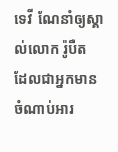ទេវី ណែនាំឲ្យស្គាល់លោក រ៉ូបឺត ដែលជាអ្នកមានចំណាប់អារ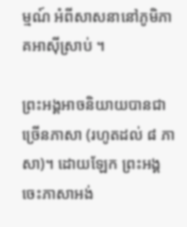ម្មណ៍ អំពីសាសនានៅភូមិភាគអាស៊ីស្រាប់ ។

ព្រះអង្គអាចនិយាយបានជាច្រើនភាសា (រហូតដល់ ៨ ភាសា)។ ដោយឡែក ព្រះអង្គចេះភាសាអង់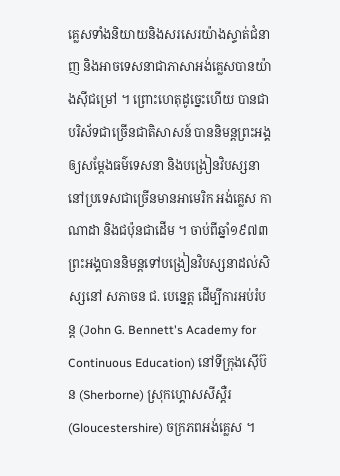គ្លេសទាំងនិយាយនិងសរសេរយ៉ាងស្ទាត់ជំនាញ និងអាចទេសនាជាភាសាអង់គ្លេសបានយ៉ាងស៊ីជម្រៅ ។ ព្រោះហេតុដូច្នេះហើយ បានជាបរិស័ទជាច្រើនជាតិសាសន៍ បាននិមន្តព្រះអង្គឲ្យសម្តែងធម៌ទេសនា និងបង្រៀនវិបស្សនា  នៅប្រទេសជាច្រើនមានអាមេរិក អង់គ្លេស កាណាដា និងជប៉ុនជាដើម ។ ចាប់ពីឆ្នាំ១៩៧៣ ព្រះអង្គបាននិមន្តទៅបង្រៀនវិបស្សនាដល់សិស្សនៅ សភាចន ជ. បេន្នេត្ត ដើម្បីការអប់រំបន្ត (John G. Bennett's Academy for Continuous Education) នៅទីក្រុងស៊ើប៊ន (Sherborne) ស្រុកហ្គោសសីស្តឺរ (Gloucestershire) ចក្រភពអង់គ្លេស ។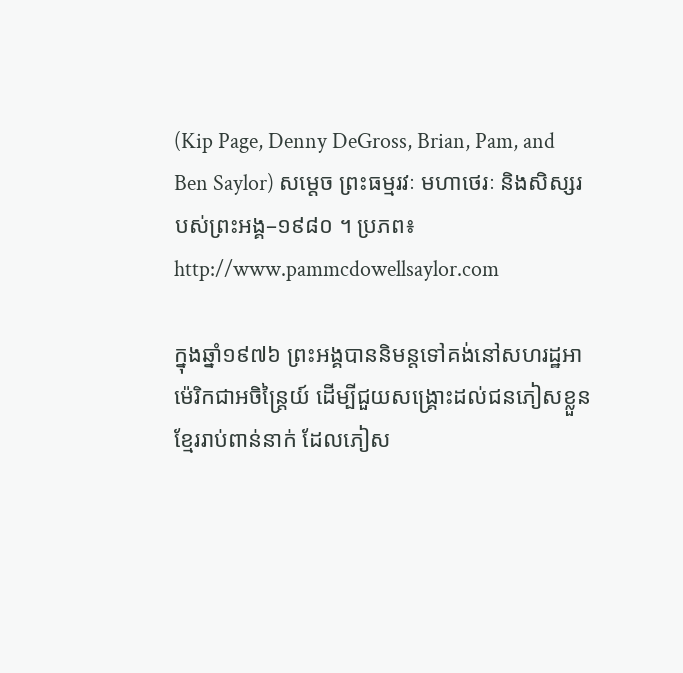(Kip Page, Denny DeGross, Brian, Pam, and Ben Saylor) សម្ដេច ព្រះធម្មរវៈ មហាថេរៈ និងសិស្សរបស់ព្រះអង្គ–១៩៨០ ។ ប្រភព៖ http://www.pammcdowellsaylor.com

ក្នុងឆ្នាំ១៩៧៦ ព្រះអង្គបាននិមន្តទៅគង់នៅសហរដ្ឋអាម៉េរិកជាអចិន្ត្រៃយ៍ ដើម្បីជួយសង្គ្រោះដល់ជនភៀសខ្លួនខ្មែររាប់ពាន់នាក់ ដែលភៀស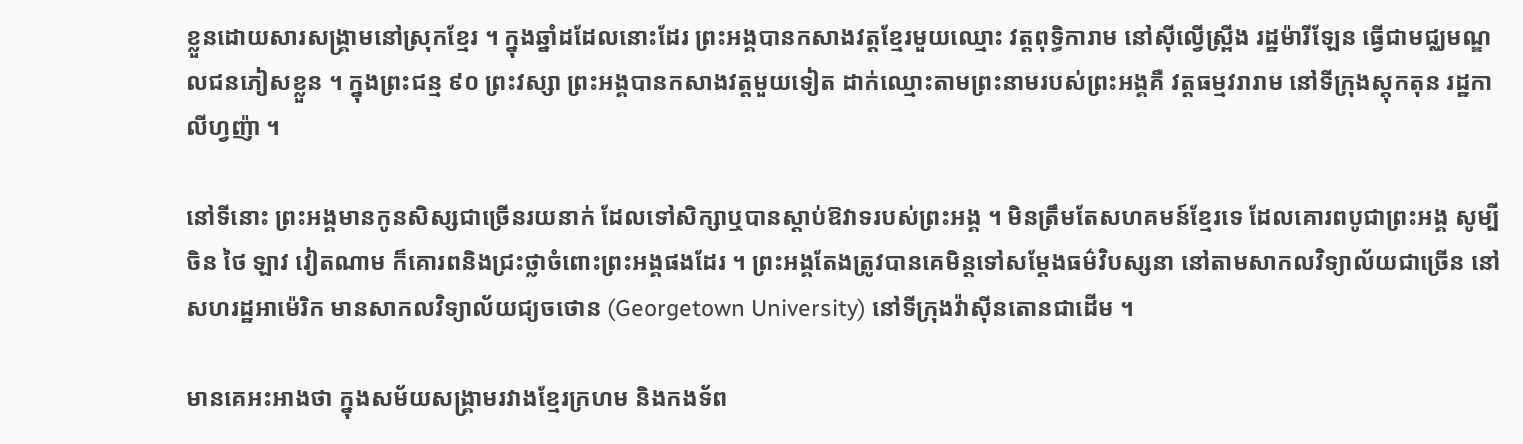ខ្លួនដោយសារសង្គ្រាមនៅស្រុកខ្មែរ ។ ក្នុងឆ្នាំដដែលនោះដែរ ព្រះអង្គបានកសាងវត្តខ្មែរមួយឈ្មោះ វត្តពុទ្ធិការាម នៅស៊ីល្វើស្ព្រីង រដ្ឋម៉ារីឡែន ធ្វើជាមជ្ឈមណ្ឌលជនភៀសខ្លួន ។ ក្នុងព្រះជន្ម ៩០ ព្រះវស្សា ព្រះអង្គបានកសាងវត្តមួយទៀត ដាក់ឈ្មោះតាមព្រះនាមរបស់ព្រះអង្គគឺ វត្តធម្មវរារាម នៅទីក្រុងស្តុកតុន រដ្ឋកាលីហ្វញ៉ា ។

នៅទីនោះ ព្រះអង្គមានកូនសិស្សជាច្រើនរយនាក់ ដែលទៅសិក្សាឬបានស្តាប់ឱវាទរបស់ព្រះអង្គ ។ មិនត្រឹមតែសហគមន៍ខ្មែរទេ ដែលគោរពបូជាព្រះអង្គ សូម្បីចិន ថៃ ឡាវ វៀតណាម ក៏គោរពនិងជ្រះថ្លាចំពោះព្រះអង្គផងដែរ ។ ព្រះអង្គតែងត្រូវបានគេមិន្តទៅសម្តែងធម៌វិបស្សនា នៅតាមសាកលវិទ្យាល័យជាច្រើន នៅសហរដ្ឋអាម៉េរិក មានសាកលវិទ្យាល័យជ្យចថោន (Georgetown University) នៅទីក្រុងវ៉ាស៊ីនតោនជាដើម ។

មានគេអះអាងថា ក្នុងសម័យសង្គ្រាមរវាងខ្មែរក្រហម និងកងទ័ព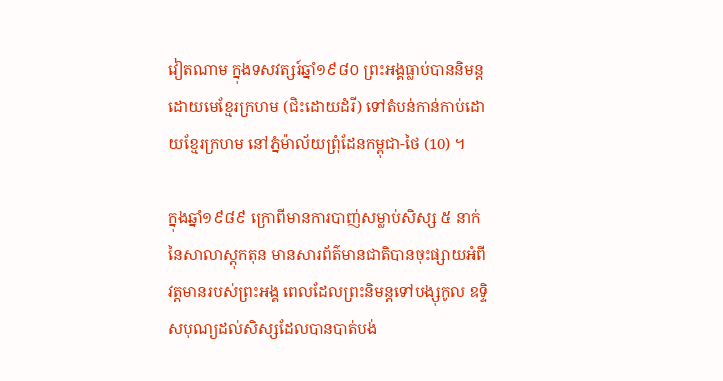វៀតណាម ក្នុងទសវត្សរ៍ឆ្នាំ១៩៨០ ព្រះអង្គធ្លាប់បាននិមន្តដោយមេខ្មែរក្រហម (ជិះដោយដំរី) ទៅតំបន់កាន់កាប់ដោយខ្មែរក្រហម នៅភ្នំម៉ាល័យព្រុំដែនកម្ពុជា-ថៃ (10) ។

ក្នុងឆ្នាំ១៩៨៩ ក្រោពីមានការបាញ់សម្លាប់សិស្ស ៥ នាក់ នៃសាលាស្តុកតុន មានសារព័ត៌មានជាតិបានចុះផ្សាយអំពីវត្តមានរបស់ព្រះអង្គ ពេលដែលព្រះនិមន្តទៅបង្សុកូល ឧទ្ទិសបុណ្យដល់សិស្សដែលបានបាត់បង់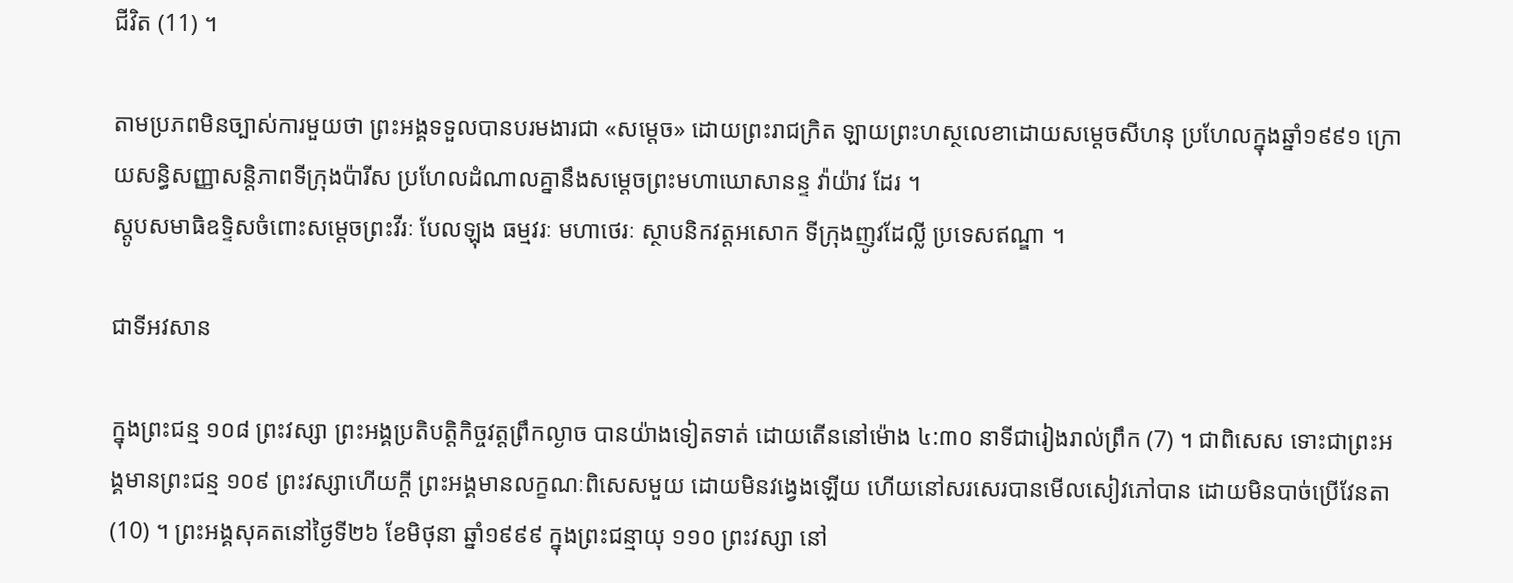ជីវិត (11) ។

តាមប្រភពមិនច្បាស់ការមួយថា ព្រះអង្គទទួលបានបរមងារជា «សម្តេច» ដោយព្រះរាជក្រិត ឡាយព្រះហស្ថលេខាដោយសម្តេចសីហនុ ប្រហែលក្នុងឆ្នាំ១៩៩១ ក្រោយសន្ធិសញ្ញាសន្តិភាពទីក្រុងប៉ារីស ប្រហែលដំណាលគ្នានឹងសម្តេចព្រះមហាឃោសានន្ទ វ៉ាយ៉ាវ ដែរ ។
ស្ដូបសមាធិឧទ្ទិសចំពោះសម្ដេចព្រះវីរៈ បែលឡុង ធម្មវរៈ មហាថេរៈ ស្ថាបនិកវត្តអសោក ទីក្រុងញូវដែល្លី ប្រទេសឥណ្ឌា ។

ជាទីអវសាន

ក្នុងព្រះជន្ម ១០៨ ព្រះវស្សា ព្រះអង្គប្រតិបត្តិកិច្ចវត្តព្រឹកល្ងាច បានយ៉ាងទៀតទាត់ ដោយតើននៅម៉ោង ៤:៣០ នាទីជារៀងរាល់ព្រឹក (7) ។ ជាពិសេស ទោះជាព្រះអង្គមានព្រះជន្ម ១០៩ ព្រះវស្សាហើយក្តី ព្រះអង្គមានលក្ខណៈពិសេសមួយ ដោយមិនវង្វេងឡើយ ហើយនៅសរសេរបានមើលសៀវភៅបាន ដោយមិនបាច់ប្រើវែនតា (10) ។ ព្រះអង្គសុគតនៅថ្ងៃទី២៦ ខែមិថុនា ឆ្នាំ១៩៩៩ ក្នុងព្រះជន្មាយុ ១១០ ព្រះវស្សា នៅ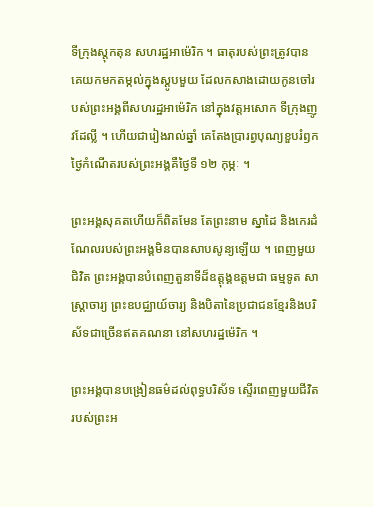ទីក្រុងស្តុកតុន សហរដ្ឋអាម៉េរិក ។ ធាតុរបស់ព្រះត្រូវបានគេយកមកតម្កល់ក្នុងស្ដូបមួយ ដែលកសាងដោយកូនចៅរបស់ព្រះអង្គពីសហរដ្ឋអាម៉េរិក នៅក្នុងវត្តអសោក ទីក្រុងញូវដែល្លី ។ ហើយជារៀងរាល់ឆ្នាំ គេតែងប្រារព្វបុណ្យខួបរំឭកថ្ងៃកំណើតរបស់ព្រះអង្គគឺថ្ងៃទី ១២ កុម្ភៈ ។

ព្រះអង្គសុគតហើយក៏ពិតមែន តែព្រះនាម ស្នាដៃ និងកេរដំណែលរបស់ព្រះអង្គមិនបានសាបសូន្យឡើយ ។ ពេញមួយជិវិត ព្រះអង្គបានបំពេញតួនាទីដ៏ឧត្តុង្គឧត្តមជា ធម្មទូត សាស្ត្រាចារ្យ ព្រះឧបជ្ឈាយ៍ចារ្យ និងបិតានៃប្រជាជនខ្មែរនិងបរិស័ទជាច្រើនឥតគណនា នៅសហរដ្ឋម៉េរិក ។

ព្រះអង្គបានបង្រៀនធម៌ដល់ពុទ្ធបរិស័ទ ស្ទើរពេញមួយជីវិតរបស់ព្រះអ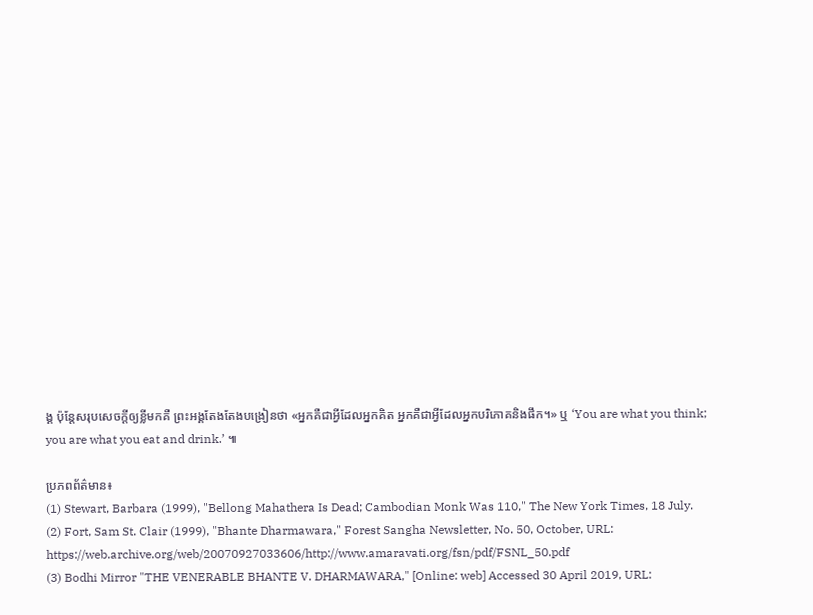ង្គ ប៉ុន្តែសរុបសេចក្តីឲ្យខ្លីមកគឺ ព្រះអង្គតែងតែងបង្រៀនថា «អ្នកគឺជាអ្វីដែលអ្នកគិត អ្នកគឺជាអ្វីដែលអ្នកបរិភោគនិងផឹក។» ឬ ‘You are what you think; you are what you eat and drink.’ ៕

ប្រភពព័ត៌មាន៖
(1) Stewart, Barbara (1999), "Bellong Mahathera Is Dead; Cambodian Monk Was 110," The New York Times, 18 July.
(2) Fort, Sam St. Clair (1999), "Bhante Dharmawara," Forest Sangha Newsletter, No. 50, October, URL: https://web.archive.org/web/20070927033606/http://www.amaravati.org/fsn/pdf/FSNL_50.pdf
(3) Bodhi Mirror "THE VENERABLE BHANTE V. DHARMAWARA," [Online: web] Accessed 30 April 2019, URL: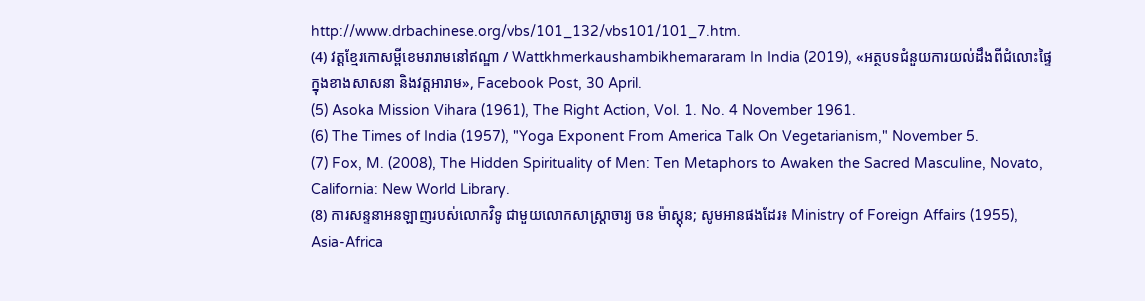http://www.drbachinese.org/vbs/101_132/vbs101/101_7.htm.
(4) វត្តខ្មែរកោសម្ពីខេមរារាមនៅឥណ្ឌា / Wattkhmerkaushambikhemararam In India (2019), «អត្ថបទជំនួយការយល់ដឹងពីជំលោះផ្ទៃក្នុងខាងសាសនា និងវត្តអារាម», Facebook Post, 30 April.
(5) Asoka Mission Vihara (1961), The Right Action, Vol. 1. No. 4 November 1961.
(6) The Times of India (1957), "Yoga Exponent From America Talk On Vegetarianism," November 5.
(7) Fox, M. (2008), The Hidden Spirituality of Men: Ten Metaphors to Awaken the Sacred Masculine, Novato, California: New World Library.
(8) ការសន្ទនាអនឡាញរបស់លោកវិទូ ជាមួយលោកសាស្ត្រាចារ្យ ចន ម៉ាស្តុន; សូមអានផងដែរ៖ Ministry of Foreign Affairs (1955), Asia-Africa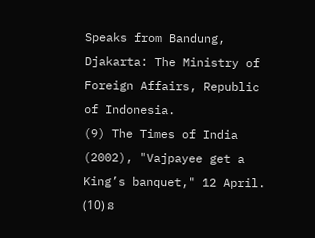Speaks from Bandung, Djakarta: The Ministry of Foreign Affairs, Republic of Indonesia.
(9) The Times of India (2002), "Vajpayee get a King’s banquet," 12 April.
(10) ន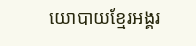យោបាយខ្មែរអង្គរ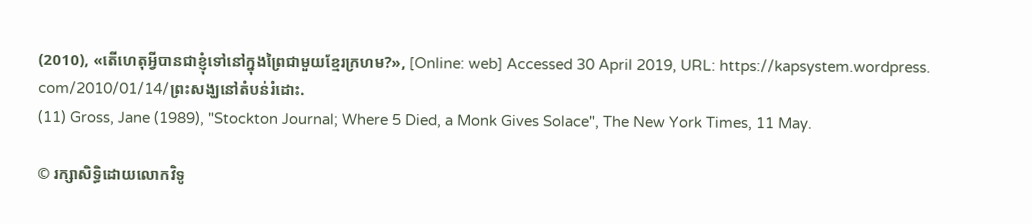(2010), «តើហេតុអ្វីបានជាខ្ញុំទៅនៅក្នុងព្រៃជាមួយខ្មែរក្រហម?», [Online: web] Accessed 30 April 2019, URL: https://kapsystem.wordpress. com/2010/01/14/ព្រះសង្ឃនៅតំបន់រំដោះ.
(11) Gross, Jane (1989), "Stockton Journal; Where 5 Died, a Monk Gives Solace", The New York Times, 11 May.

© រក្សាសិទ្ធិដោយលោកវិទូ